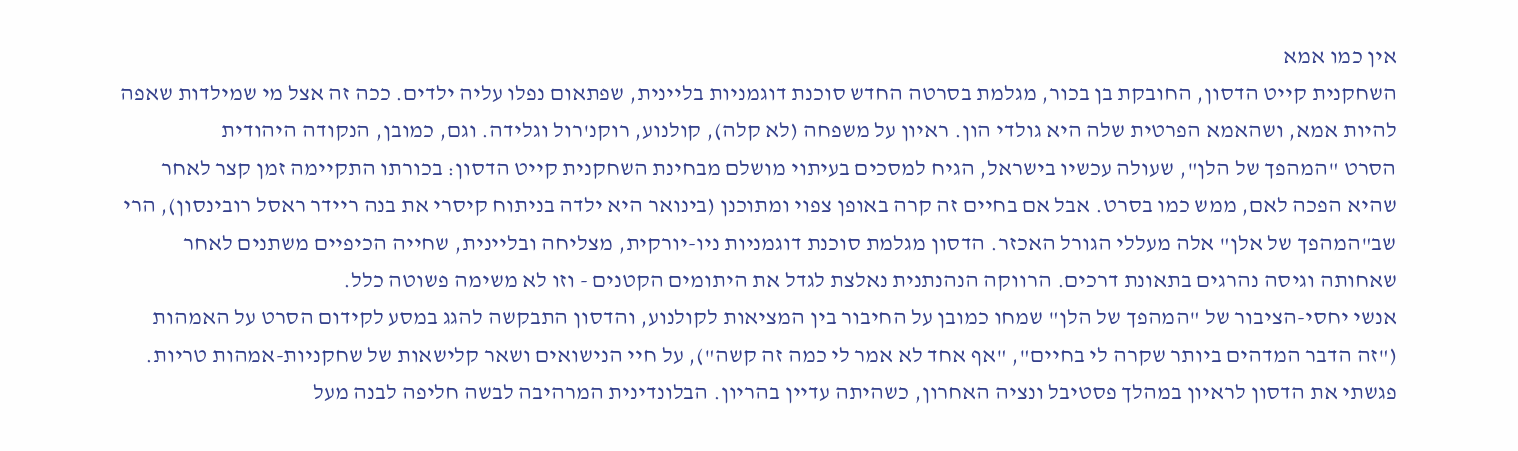אין כמו אמא
השחקנית קייט הדסון, החובקת בן בכור, מגלמת בסרטה החדש סוכנת דוגמניות בליינית, שפתאום נפלו עליה ילדים. ככה זה אצל מי שמילדות שאפה להיות אמא, ושהאמא הפרטית שלה היא גולדי הון. ראיון על משפחה (לא קלה), קולנוע, רוקנ'רול וגלידה. וגם, כמובן, הנקודה היהודית
הסרט "המהפך של הלן", שעולה עכשיו בישראל, הגיח למסכים בעיתוי מושלם מבחינת השחקנית קייט הדסון: בכורתו התקיימה זמן קצר לאחר שהיא הפכה לאם, ממש כמו בסרט. אבל אם בחיים זה קרה באופן צפוי ומתוכנן (בינואר היא ילדה בניתוח קיסרי את בנה ריידר ראסל רובינסון), הרי שב"המהפך של אלן" אלה מעללי הגורל האכזר. הדסון מגלמת סוכנת דוגמניות ניו-יורקית, מצליחה ובליינית, שחייה הכיפיים משתנים לאחר שאחותה וגיסה נהרגים בתאונת דרכים. הרווקה הנהנתנית נאלצת לגדל את היתומים הקטנים - וזו לא משימה פשוטה כלל.
אנשי יחסי-הציבור של "המהפך של הלן" שמחו כמובן על החיבור בין המציאות לקולנוע, והדסון התבקשה להגג במסע לקידום הסרט על האמהות ("זה הדבר המדהים ביותר שקרה לי בחיים", "אף אחד לא אמר לי כמה זה קשה"), על חיי הנישואים ושאר קלישאות של שחקניות-אמהות טריות.
פגשתי את הדסון לראיון במהלך פסטיבל ונציה האחרון, כשהיתה עדיין בהריון. הבלונדינית המרהיבה לבשה חליפה לבנה מעל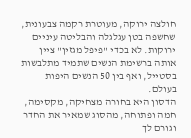חולצה ירוקה, מעוטרת רקמה צבעונית, שחשפה בטן עגלגלה והבליטה עיניים ירוקות. לא בכדי "פיפל מגזין" ציין אותה ברשימת הנשים שתמיד מתלבשות בסטייל, ואף בין 50 הנשים היפות בעולם.
הדסון היא בחורה מצחיקה, מקסימה, חמה ופתוחה, מהסוג שמאיר את החדר וגורם לך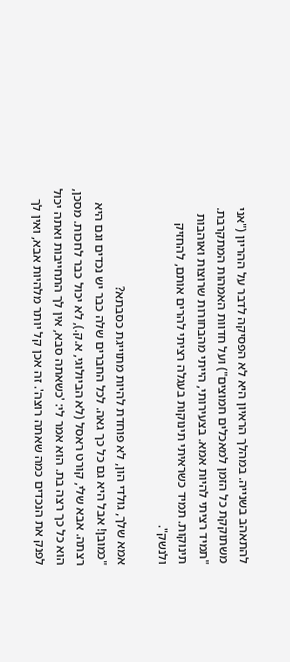להתאהב בשנייה. במהלך הראיון היא לא הפסיקה לדבר על ההריון ("אני משתוקקת כל הזמן למאכלים חמוצים") ועל חדוות האמהות המתקרבת. "תמיד רציתי להיות אמא. בצעירותי, הייתי מהבחורות שרוצות ואוהבות תינוקות. תמיד כשראיתי תינוקות בעגלה רציתי להרים אותם, להחזיק ולנשק".

אמא שלך, גולדי הון, לא פוחדת להיות מתוייגת כסבתא?
"כמובן! אבל היא גם כל כך גאה. לכל החברים שלה כבר יש נכדים וגם היא רצתה. אבא שלי, קורט ראסל (לא הביולוגי, א.ק.), לא יכול כבר לחכות. מסכן, הוא כל כך רצה בת. הוא אמר לי: 'כשאתה סבא, אין לך התחייבות ואתה יכול לפנק את הנכדים כמה שאתה רוצה'. זה אכן קל יותר מלהיות אבא, ואין לך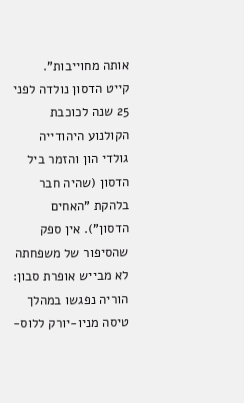אותה מחוייבות".
קייט הדסון נולדה לפני 25 שנה לכוכבת הקולנוע היהודייה גולדי הון והזמר ביל הדסון (שהיה חבר בלהקת "האחים הדסון"). אין ספק שהסיפור של משפחתה לא מבייש אופרת סבון: הוריה נפגשו במהלך טיסה מניו-יורק ללוס-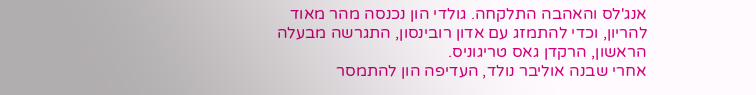אנג'לס והאהבה התלקחה. גולדי הון נכנסה מהר מאוד להריון, וכדי להתמזג עם אדון רובינסון, התגרשה מבעלה הראשון, הרקדן גאס טריגוניס.
אחרי שבנה אוליבר נולד, העדיפה הון להתמסר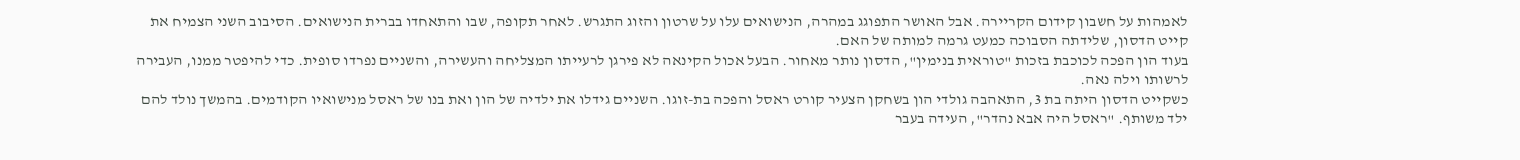לאמהות על חשבון קידום הקריירה. אבל האושר התפוגג במהרה, הנישואים עלו על שרטון והזוג התגרש. לאחר תקופה, שבו והתאחדו בברית הנישואים. הסיבוב השני הצמיח את קייט הדסון, שלידתה הסבוכה כמעט גרמה למותה של האם.
בעוד הון הפכה לכוכבת בזכות "טוראית בנימין", הדסון נותר מאחור. הבעל אכול הקינאה לא פירגן לרעייתו המצליחה והעשירה, והשניים נפרדו סופית. כדי להיפטר ממנו, העבירה לרשותו וילה נאה.
כשקייט הדסון היתה בת 3, התאהבה גולדי הון בשחקן הצעיר קורט ראסל והפכה בת-זוגו. השניים גידלו את ילדיה של הון ואת בנו של ראסל מנישואיו הקודמים. בהמשך נולד להם ילד משותף. "ראסל היה אבא נהדר", העידה בעבר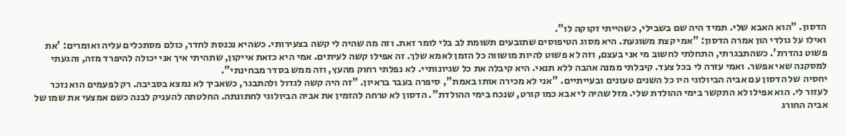הדסון. "הוא האבא שלי. תמיד היה שם בשבילי, כשהייתי זקוקה לו".
ואילו על גולדי הון אמרה הדסון: "אמי קצת משוגעת. היא מסוג הטיפוסים שתובעים תשומת לב בלי לומר זאת. וזה מה שהיה לי קשה בצעירותי. כשהיא נכנסת לחדר, כולם מסתכלים עליה ואומרים: 'את פשוט נהדרת'. כשהתבגרתי, התחלתי לחשוב מי אני בעצם, וזה לא פשוט להיות מושווה כל הזמן לאמא שלך. זה אפילו קשה לעיתים. אמי היא כזאת אייקון, שתהיתי איך אני יכולה להיפרד מזה, והגעתי למסקנה שאי אפשר. ואמי עזרה לי בכל צעד. קיבלתי ממנה אהבה ללא תנאי. היא קיבלה את כל שגיונותיי. לא נפלתי רחוק מהעץ, וזה ממש בסדר מבחינתי".
יחסיה של הדסון עם אביה הביולוגי היו כל השנים טעונים ובעייתיים. "אני לא מכירה אותו באמת", סיפרה בעבר בראיון. "זה היה קשה לגדול ולהתבגר, כשאביך לא נמצא בסביבה. רק לפעמים הוא נזכר לעזור לי. הוא אפילו לא התקשר בימי ההולדת שלי. מזל שהיה לי אבא כמו קורט, שנכח בימי ההולדת". הדסון לא טרחה להזמין את אביה הביולוגי לחתונתה. החלטתה להעניק לבנה כשם אמצעי את שמו של אביה החורג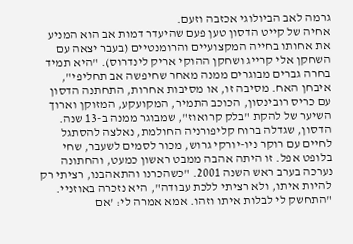גרמה לאב הביולוגי אכזבה וזעם.
אחיה של קייט הדסון טען פעם שהיעדר דמות אב הוא המניע את אחותו בחייה המקצועיים והרומנטיים (בעבר יצאה עם השחקן אלי קרייג ושחקן ההוקי אריק לינדרוס). "היא תמיד בחרה גברים מבוגרים ממנה מאחר שחיפשה אב תחליפי", איבחן האח. מסיבה זו, או מסיבות אחרות, התחתנה הדסון עם כריס רובינסון, הכוכב התמיר, המקועקע, המזוקן וארוך השיער של להקת "בלק קרואוז", שמבוגר ממנה ב-13 שנה.
הדסון, שגדלה ברוח קליפורניה החולמת, נאלצה להסתגל לחיים עם רוקר ניו-יורקי גרוש, מכור לסמים לשעבר, שחי בלופט אפל. זו היתה אהבה ממבט ראשון כמעט, והחתונה נערכה בערב ראש השנה 2001. "כשהכרנו והתאהבנו, רציתי רק להיות איתו, ולא רציתי ללכת עבודה", היא נזכרה באוזניי. "התחשק לי לבלות איתו וזהו. אמא אמרה לי: 'אם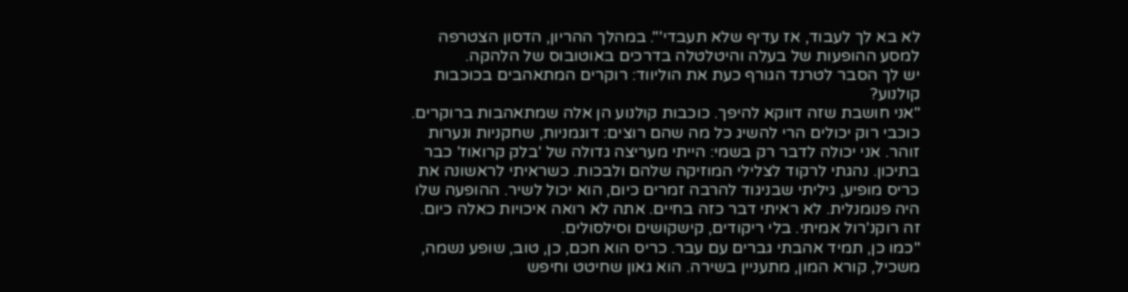לא בא לך לעבוד, אז עדיף שלא תעבדי'". במהלך ההריון, הדסון הצטרפה למסע ההופעות של בעלה והיטלטלה בדרכים באוטובוס של הלהקה.
יש לך הסבר לטרנד הגורף כעת את הוליווד: רוקרים המתאהבים בכוכבות קולנוע?
"אני חושבת שזה דווקא להיפך. כוכבות קולנוע הן אלה שמתאהבות ברוקרים. כוכבי רוק יכולים הרי להשיג כל מה שהם רוצים: דוגמניות, שחקניות ונערות זוהר. אני יכולה לדבר רק בשמי: הייתי מעריצה גדולה של 'בלק קרואוז' כבר בתיכון. נהגתי לרקוד לצלילי המוזיקה שלהם ולבכות. כשראיתי לראשונה את כריס מופיע, גיליתי שבניגוד להרבה זמרים כיום, הוא יכול לשיר. ההופעה שלו היה פנומנלית. לא ראיתי דבר כזה בחיים. אתה לא רואה איכויות כאלה כיום. זה רוקנ'רול אמיתי. בלי ריקודים, קישקושים וסילסולים.
"כמו כן, תמיד אהבתי גברים עם עבר. כריס הוא חכם, כן, טוב, שופע נשמה, משכיל, קורא המון, מתעניין בשירה. הוא גאון שחיטט וחיפש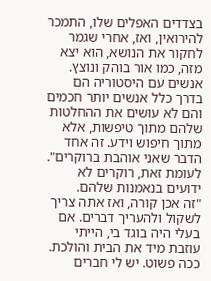בצדדים האפלים שלו, התמכר להירואין, ואז, אחרי שגמר לחקור את הנושא, הוא יצא מזה, כמו אור בוהק ונוצץ. אנשים עם היסטוריה הם בדרך כלל אנשים יותר חכמים והם לא עושים את ההחלטות שלהם מתוך טיפשות, אלא מתוך חיפוש וידע. זה אחד הדבר שאני אוהבת ברוקרים".
לעומת זאת, רוקרים לא ידועים בנאמנות שלהם.
"זה אכן קורה, ואז אתה צריך לשקול ולהעריך דברים. אם בעלי היה בוגד בי, הייתי עוזבת מיד את הבית והולכת. ככה פשוט. יש לי חברים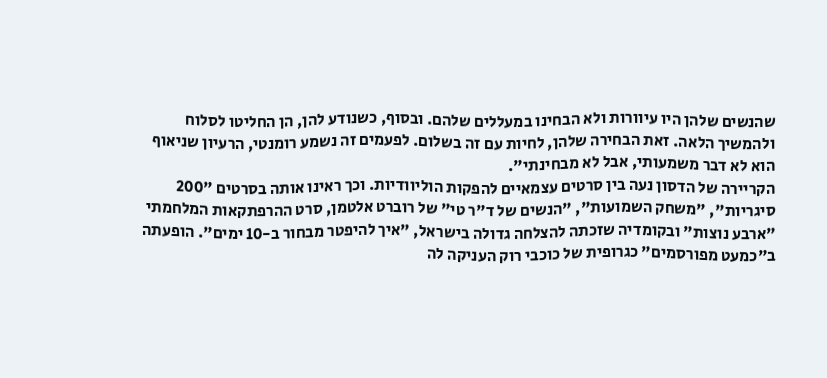שהנשים שלהן היו עיוורות ולא הבחינו במעללים שלהם. ובסוף, כשנודע להן, הן החליטו לסלוח ולהמשיך הלאה. זאת הבחירה שלהן, לחיות עם זה בשלום. לפעמים זה נשמע רומנטי, הרעיון שניאוף הוא לא דבר משמעותי, אבל לא מבחינתי".
הקריירה של הדסון נעה בין סרטים עצמאיים להפקות הוליוודיות. וכך ראינו אותה בסרטים "200 סיגריות", "משחק השמועות", "הנשים של ד"ר טי" של רוברט אלטמן, סרט ההרפתקאות המלחמתי "ארבע נוצות" ובקומדיה שזכתה להצלחה גדולה בישראל, "איך להיפטר מבחור ב-10 ימים". הופעתה ב"כמעט מפורסמים" כגרופית של כוכבי רוק העניקה לה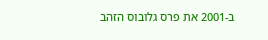ב-2001 את פרס גלובוס הזהב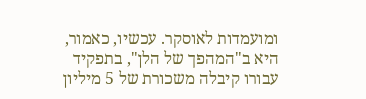ומועמדות לאוסקר. עכשיו, כאמור, היא ב"המהפך של הלן", בתפקיד עבורו קיבלה משכורת של 5 מיליון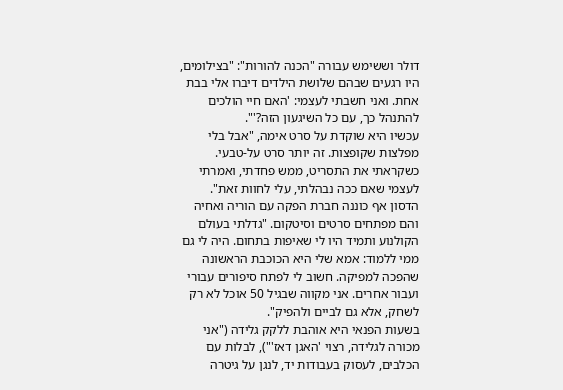דולר וששימש עבורה "הכנה להורות": "בצילומים, היו רגעים שבהם שלושת הילדים דיברו אלי בבת אחת. ואני חשבתי לעצמי: 'האם חיי הולכים להתנהל כך, עם כל השיגעון הזה?'".
עכשיו היא שוקדת על סרט אימה, "אבל בלי מפלצות שקופצות. זה יותר סרט על-טבעי. כשקראתי את התסריט, ממש פחדתי, ואמרתי לעצמי שאם ככה נבהלתי, עלי לחוות זאת".
הדסון אף כוננה חברת הפקה עם הוריה ואחיה והם מפתחים סרטים וסיטקום. "גדלתי בעולם הקולנוע ותמיד היו לי שאיפות בתחום. היה לי גם ממי ללמוד: אמא שלי היא הכוכבת הראשונה שהפכה למפיקה. חשוב לי לפתח סיפורים עבורי ועבור אחרים. אני מקווה שבגיל 50 אוכל לא רק לשחק, אלא גם לביים ולהפיק".
בשעות הפנאי היא אוהבת ללקק גלידה ("אני מכורה לגלידה, רצוי 'האגן דאז'"), לבלות עם הכלבים, לעסוק בעבודות יד, לנגן על גיטרה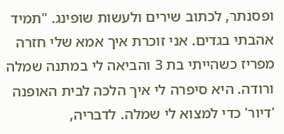ופסנתר, לכתוב שירים ולעשות שופינג. "תמיד אהבתי בגדים. אני זוכרת איך אמא שלי חזרה מפריז כשהייתי בת 3 והביאה לי במתנה שמלה ורודה. היא סיפרה לי איך הלכה לבית האופנה 'דיור' כדי למצוא לי שמלה. לדבריה,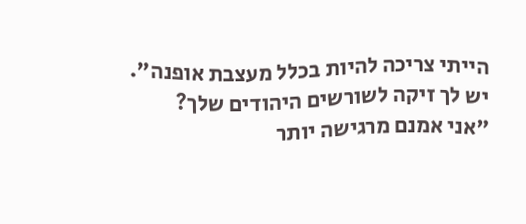הייתי צריכה להיות בכלל מעצבת אופנה".
יש לך זיקה לשורשים היהודים שלך?
"אני אמנם מרגישה יותר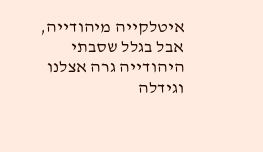איטלקייה מיהודייה, אבל בגלל שסבתי היהודייה גרה אצלנו וגידלה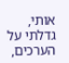אותי, גדלתי על הערכים,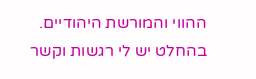ההווי והמורשת היהודיים. בהחלט יש לי רגשות וקשר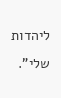ליהדות שלי".